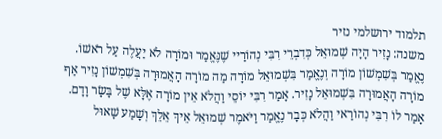תלמוד ירושלמי נזיר
משנה: נָזִיר הָיָה שְׁמוּאֵל כְּדִבְרֵי רִבִּי נְהוֹרַיי שֶׁנֶּאֱמַר וּמוֹרָה לֹא יַעֲלֶה עַל רֹאשׁוֹ. נֶאֱמַר בְּשִׁמְשׁוֹן מוֹרָה וְנֶאֱמַר בִּשְׁמוּאֵל מוֹרָה מַה מוֹרָה הָאֲמוּרָה בְּשִׁמְשׁוֹן נָזִיר אַף מוֹרָה הָאֲמוּרָה בִּשְׁמוּאֵל נָזִיר. אָמַר רִבִּי יוֹסֵי וַהֲלֹא אֵין מוֹרָה אֶלָּא שֶׁל בָּשָׂר וָדָם. אָמַר לוֹ רִבִּי נְהוֹרַאי וַהֲלֹא כְּבָר נֶאֱמַר וַיֹּאמֶר שְׁמוּאֵל אֵיךְ אֵלֵךְ וְשָׁמַע שָׁאוּל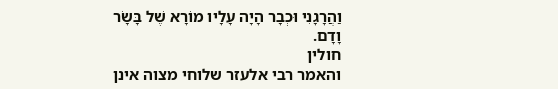וַהֲרָגָנִי וּכְבָר הָיָה עָלָיו מוֹרָא שֶׁל בָּשָׂר וָדָם.
חולין
והאמר רבי אלעזר שלוחי מצוה אינן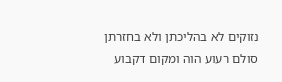נזוקים לא בהליכתן ולא בחזרתן סולם רעוע הוה ומקום דקבוע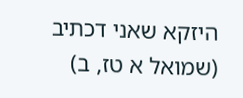היזקא שאני דכתיב (שמואל א טז, ב)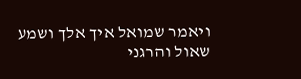ויאמר שמואל איך אלך ושמע שאול והרגני